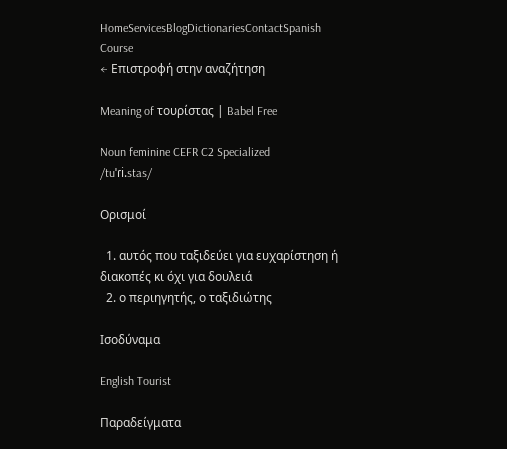HomeServicesBlogDictionariesContactSpanish Course
← Επιστροφή στην αναζήτηση

Meaning of τουρίστας | Babel Free

Noun feminine CEFR C2 Specialized
/tuˈɾi.stas/

Ορισμοί

  1. αυτός που ταξιδεύει για ευχαρίστηση ή διακοπές κι όχι για δουλειά
  2. ο περιηγητής, ο ταξιδιώτης

Ισοδύναμα

English Tourist

Παραδείγματα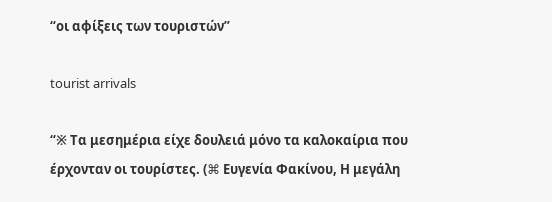“οι αφίξεις των τουριστών”

tourist arrivals

“※ Τα μεσημέρια είχε δουλειά μόνο τα καλοκαίρια που έρχονταν οι τουρίστες. (⌘ Ευγενία Φακίνου, Η μεγάλη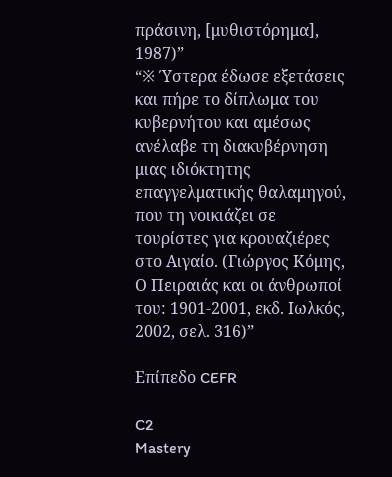πράσινη, [μυθιστόρημα], 1987)”
“※ Ύστερα έδωσε εξετάσεις και πήρε το δίπλωμα του κυβερνήτου και αμέσως ανέλαβε τη διακυβέρνηση μιας ιδιόκτητης επαγγελματικής θαλαμηγού, που τη νοικιάζει σε τουρίστες για κρουαζιέρες στο Αιγαίο. (Γιώργος Κόμης, Ο Πειραιάς και οι άνθρωποί του: 1901-2001, εκδ. Ιωλκός, 2002, σελ. 316)”

Επίπεδο CEFR

C2
Mastery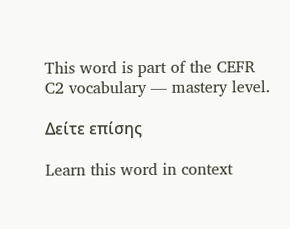This word is part of the CEFR C2 vocabulary — mastery level.

Δείτε επίσης

Learn this word in context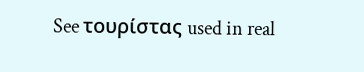See τουρίστας used in real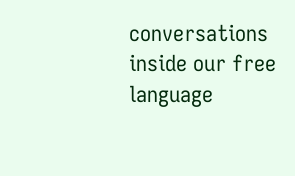conversations inside our free language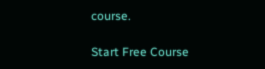course.

Start Free Course